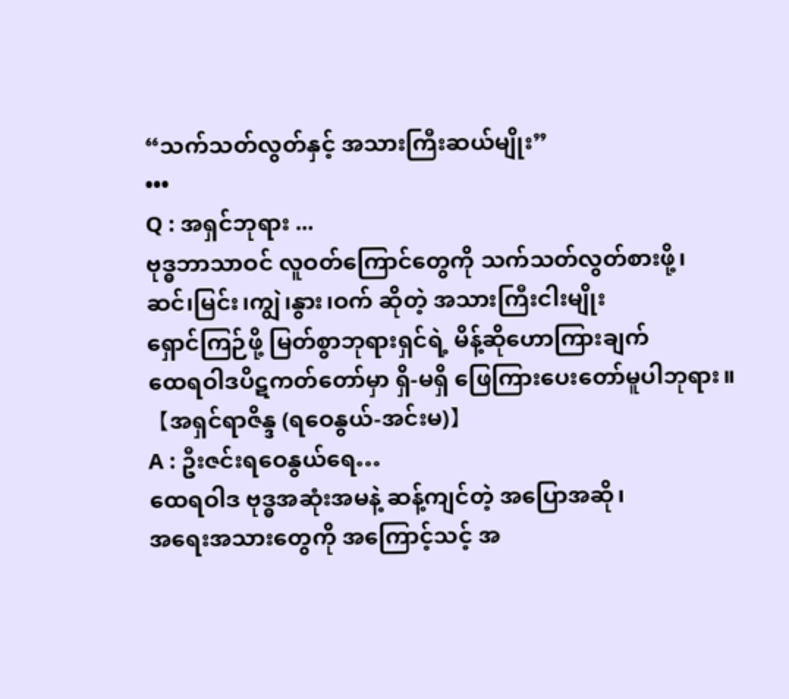“သက်သတ်လွတ်နှင့် အသားကြီးဆယ်မျိုး”
•••
Q : အရှင်ဘုရား ...
ဗုဒ္ဓဘာသာဝင် လူဝတ်ကြောင်တွေကို သက်သတ်လွတ်စားဖို့၊
ဆင်၊မြင်း၊ကျွဲ၊နွား၊ဝက် ဆိုတဲ့ အသားကြီးငါးမျိုး
ရှောင်ကြဉ်ဖို့ မြတ်စွာဘုရားရှင်ရဲ့ မိန့်ဆိုဟောကြားချက်
ထေရဝါဒပိဋကတ်တော်မှာ ရှိ-မရှိ ဖြေကြားပေးတော်မူပါဘုရား။
【အရှင်ရာဇိန္ဒ (ရဝေနွယ်-အင်းမ)】
A : ဦးဇင်းရဝေနွယ်ရေ…
ထေရဝါဒ ဗုဒ္ဓအဆုံးအမနဲ့ ဆန့်ကျင်တဲ့ အပြောအဆို၊
အရေးအသားတွေကို အကြောင့်သင့် အ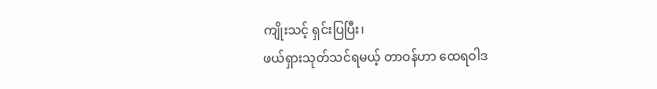ကျိုးသင့် ရှင်းပြပြီး၊
ဖယ်ရှားသုတ်သင်ရမယ့် တာဝန်ဟာ ထေရဝါဒ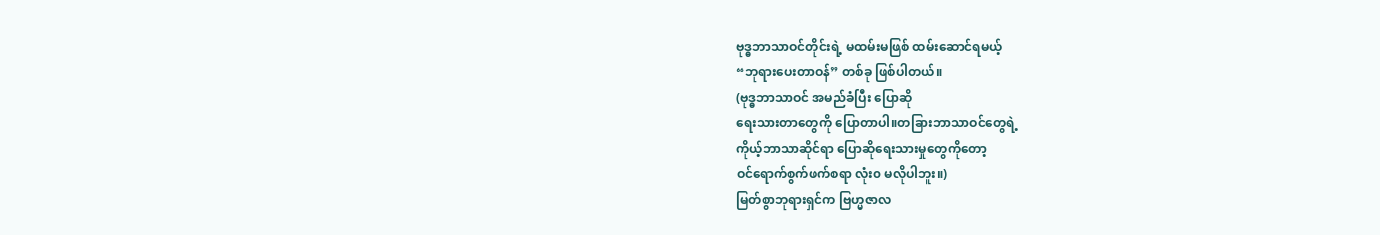ဗုဒ္ဓဘာသာဝင်တိုင်းရဲ့ မထမ်းမဖြစ် ထမ်းဆောင်ရမယ့်
“ဘုရားပေးတာဝန်” တစ်ခု ဖြစ်ပါတယ်။
(ဗုဒ္ဓဘာသာဝင် အမည်ခံပြီး ပြောဆို
ရေးသားတာတွေကို ပြောတာပါ။တခြားဘာသာဝင်တွေရဲ့
ကိုယ့်ဘာသာဆိုင်ရာ ပြောဆိုရေးသားမှုတွေကိုတော့
ဝင်ရောက်စွက်ဖက်စရာ လုံး၀ မလိုပါဘူး။)
မြတ်စွာဘုရားရှင်က ဗြဟ္မဇာလ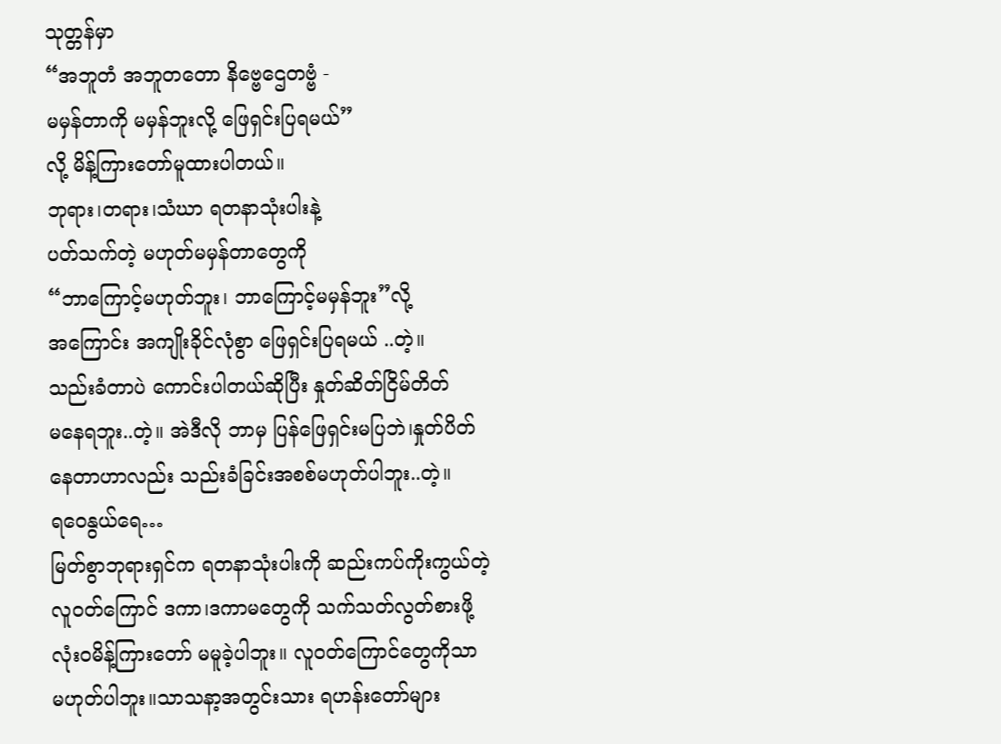သုတ္တန်မှာ
“အဘူတံ အဘူတတော နိဗ္ဗေဌေတဗ္ဗံ -
မမှန်တာကို မမှန်ဘူးလို့ ဖြေရှင်းပြရမယ်”
လို့ မိန့်ကြားတော်မူထားပါတယ်။
ဘုရား၊တရား၊သံဃာ ရတနာသုံးပါးနဲ့
ပတ်သက်တဲ့ မဟုတ်မမှန်တာတွေကို
“ဘာကြောင့်မဟုတ်ဘူး၊ ဘာကြောင့်မမှန်ဘူး”လို့
အကြောင်း အကျိုးခိုင်လုံစွာ ဖြေရှင်းပြရမယ် ..တဲ့။
သည်းခံတာပဲ ကောင်းပါတယ်ဆိုပြီး နှုတ်ဆိတ်ငြိမ်တိတ်
မနေရဘူး..တဲ့။ အဲဒီလို ဘာမှ ပြန်ဖြေရှင်းမပြဘဲ၊နှုတ်ပိတ်
နေတာဟာလည်း သည်းခံခြင်းအစစ်မဟုတ်ပါဘူး..တဲ့။
ရဝေနွယ်ရေ…
မြတ်စွာဘုရားရှင်က ရတနာသုံးပါးကို ဆည်းကပ်ကိုးကွယ်တဲ့
လူဝတ်ကြောင် ဒကာ၊ဒကာမတွေကို သက်သတ်လွတ်စားဖို့
လုံးဝမိန့်ကြားတော် မမူခဲ့ပါဘူး။ လူဝတ်ကြောင်တွေကိုသာ
မဟုတ်ပါဘူး။သာသနာ့အတွင်းသား ရဟန်းတော်များ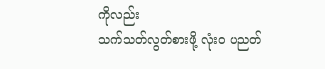ကိုလည်း
သက်သတ်လွတ်စားဖို့ လုံး၀ ပညတ်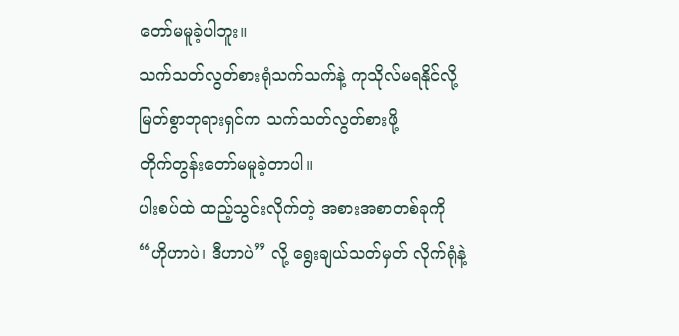တော်မမူခဲ့ပါဘူး။
သက်သတ်လွတ်စားရုံသက်သက်နဲ့ ကုသိုလ်မရနိုင်လို့
မြတ်စွာဘုရားရှင်က သက်သတ်လွတ်စားဖို့
တိုက်တွန်းတော်မမူခဲ့တာပါ။
ပါးစပ်ထဲ ထည့်သွင်းလိုက်တဲ့ အစားအစာတစ်ခုကို
“ဟိုဟာပဲ၊ ဒီဟာပဲ” လို့ ရွေးချယ်သတ်မှတ် လိုက်ရုံနဲ့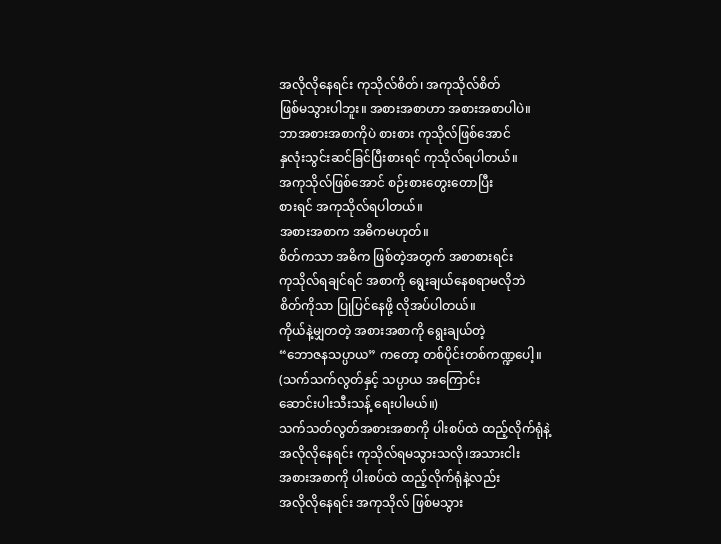အလိုလိုနေရင်း ကုသိုလ်စိတ်၊ အကုသိုလ်စိတ်
ဖြစ်မသွားပါဘူး။ အစားအစာဟာ အစားအစာပါပဲ။
ဘာအစားအစာကိုပဲ စားစား ကုသိုလ်ဖြစ်အောင်
နှလုံးသွင်းဆင်ခြင်ပြီးစားရင် ကုသိုလ်ရပါတယ်။
အကုသိုလ်ဖြစ်အောင် စဉ်းစားတွေးတောပြီး
စားရင် အကုသိုလ်ရပါတယ်။
အစားအစာက အဓိကမဟုတ်။
စိတ်ကသာ အဓိက ဖြစ်တဲ့အတွက် အစာစားရင်း
ကုသိုလ်ရချင်ရင် အစာကို ရွေးချယ်နေစရာမလိုဘဲ
စိတ်ကိုသာ ပြုပြင်နေဖို့ လိုအပ်ပါတယ်။
ကိုယ်နဲ့မျှတတဲ့ အစားအစာကို ရွေးချယ်တဲ့
“ဘောဇနသပ္ပာယ” ကတော့ တစ်ပိုင်းတစ်ကဏ္ဍပေါ့။
(သက်သက်လွတ်နှင့် သပ္ပာယ အကြောင်း
ဆောင်းပါးသီးသန့် ရေးပါမယ်။)
သက်သတ်လွတ်အစားအစာကို ပါးစပ်ထဲ ထည့်လိုက်ရုံနဲ့
အလိုလိုနေရင်း ကုသိုလ်ရမသွားသလို၊အသားငါး
အစားအစာကို ပါးစပ်ထဲ ထည့်လိုက်ရုံနဲ့လည်း
အလိုလိုနေရင်း အကုသိုလ် ဖြစ်မသွား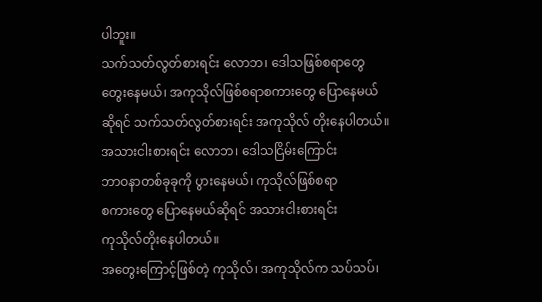ပါဘူး။
သက်သတ်လွတ်စားရင်း လောဘ၊ ဒေါသဖြစ်စရာတွေ
တွေးနေမယ်၊ အကုသိုလ်ဖြစ်စရာစကားတွေ ပြောနေမယ်
ဆိုရင် သက်သတ်လွတ်စားရင်း အကုသိုလ် တိုးနေပါတယ်။
အသားငါးစားရင်း လောဘ၊ ဒေါသငြိမ်းကြောင်း
ဘာဝနာတစ်ခုခုကို ပွားနေမယ်၊ ကုသိုလ်ဖြစ်စရာ
စကားတွေ ပြောနေမယ်ဆိုရင် အသားငါးစားရင်း
ကုသိုလ်တိုးနေပါတယ်။
အတွေးကြောင့်ဖြစ်တဲ့ ကုသိုလ်၊ အကုသိုလ်က သပ်သပ်၊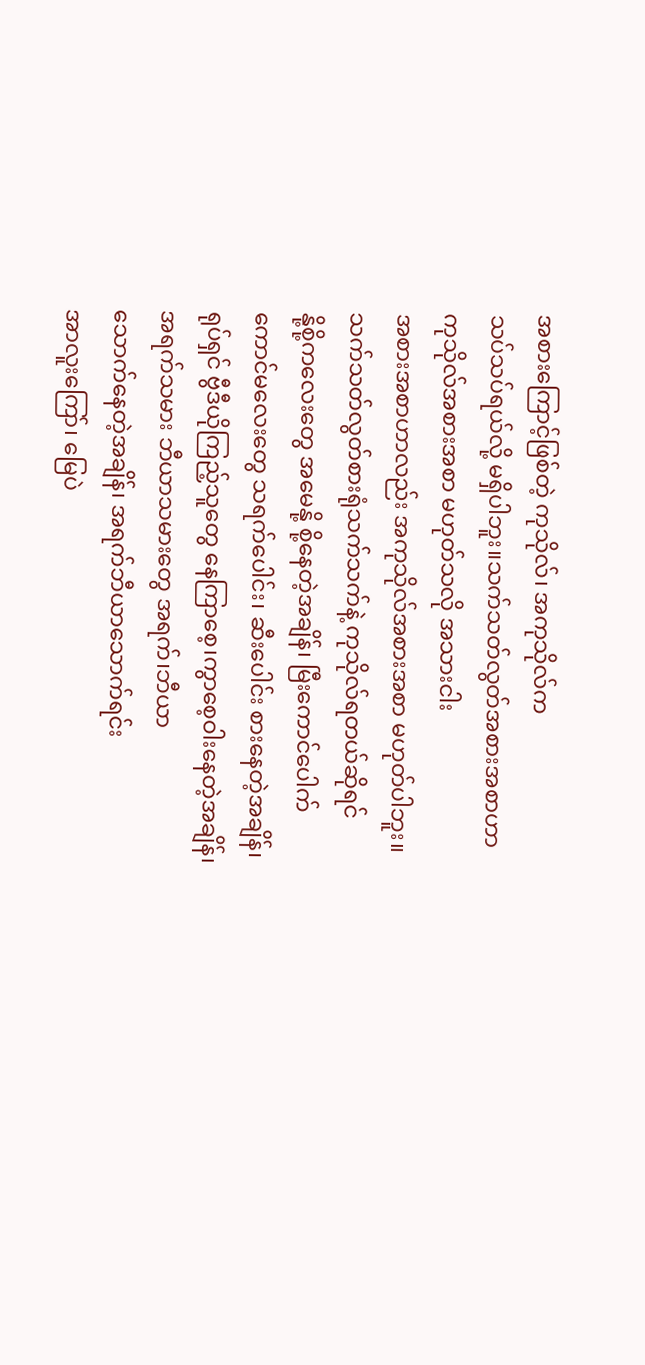အစားကြောင့်ဖြစ်တဲ့ ကုသိုလ်၊ အကုသိုလ်က
သပ်သပ်ရယ်လို့ မရှိပါဘူး။သက်သတ်လွတ်အစားအစာဟာ
ကုသိုလ်အစားအစာ မဟုတ်သလို အသားငါး
အစားအစာဟာလည်း အကုသိုလ်အစားအစာ မဟုတ်ပါဘူး။
သက်သတ်လွတ်စားရုံသက်သက်နဲ့ ကုသိုလ်ရတယ်ဆိုရင်
နို့စို့ကလေးတွေ အမေနို့ စို့နေတဲ့အချိန်၊ မြီးကောင်ပေါက်
ကောင်မလေးတွေ သရက်ပေါင်း၊ ဆီးပေါင်း စားနေတဲ့အချိန်၊
ရုပ်ရှင် ဗွီဒီယိုကြည့်သူတွေ နေကြာစေ့၊ကွာစေ့ဝါးနေတဲ့အချိန်၊
အရက်သမား ဘီယာသမားတွေ အရက်၊ဘီယာ
သောက်နေတဲ့အချိန်၊ အရက်ဘီယာသောက်ရင်း
အာလူးကြော်၊ မြေပဲ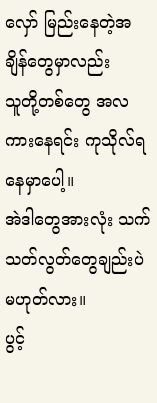လှော် မြည်းနေတဲ့အချိန်တွေမှာလည်း
သူတို့တစ်တွေ အလကားနေရင်း ကုသိုလ်ရနေမှာပေါ့။
အဲဒါတွေအားလုံး သက်သတ်လွတ်တွေချည်းပဲ မဟုတ်လား။
ပွင့်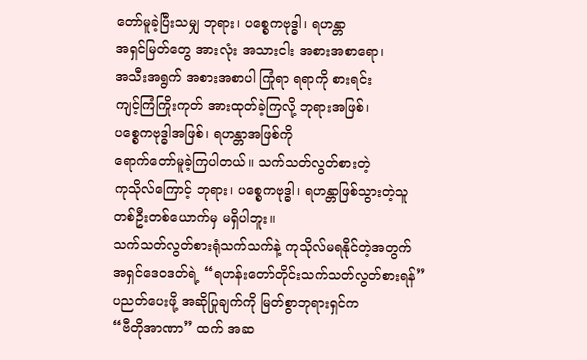တော်မူခဲ့ပြီးသမျှ ဘုရား၊ ပစ္စေကဗုဒ္ဓါ၊ ရဟန္တာ
အရှင်မြတ်တွေ အားလုံး အသားငါး အစားအစာရော၊
အသီးအရွက် အစားအစာပါ ကြုံရာ ရရာကို စားရင်း
ကျင့်ကြံကြိုးကုတ် အားထုတ်ခဲ့ကြလို့ ဘုရားအဖြစ်၊
ပစ္စေကဗုဒ္ဓါအဖြစ်၊ ရဟန္တာအဖြစ်ကို
ရောက်တော်မူခဲ့ကြပါတယ်။ သက်သတ်လွတ်စားတဲ့
ကုသိုလ်ကြောင့် ဘုရား၊ ပစ္စေကဗုဒ္ဓါ၊ ရဟန္တာဖြစ်သွားတဲ့သူ
တစ်ဦးတစ်ယောက်မှ မရှိပါဘူး။
သက်သတ်လွတ်စားရုံသက်သက်နဲ့ ကုသိုလ်မရနိုင်တဲ့အတွက်
အရှင်ဒေဝဒတ်ရဲ့ “ရဟန်းတော်တိုင်းသက်သတ်လွတ်စားရန်”
ပညတ်ပေးဖို့ အဆိုပြုချက်ကို မြတ်စွာဘုရားရှင်က
“ဗီတိုအာဏာ” ထက် အဆ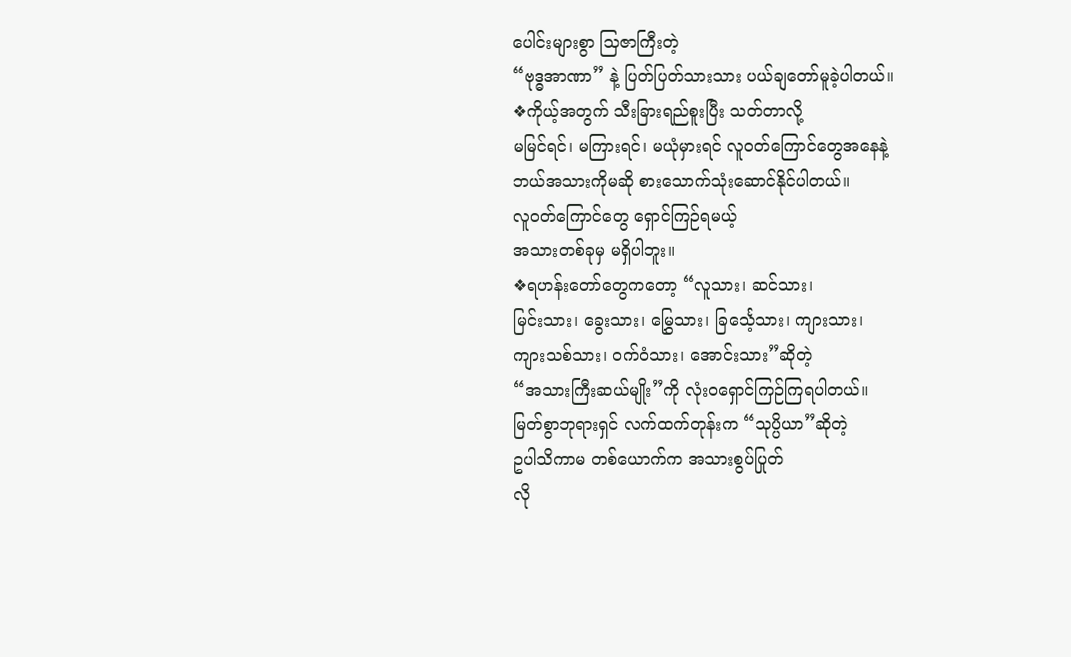ပေါင်းများစွာ သြဇာကြီးတဲ့
“ဗုဒ္ဓအာဏာ” နဲ့ ပြတ်ပြတ်သားသား ပယ်ချတော်မူခဲ့ပါတယ်။
❖ကိုယ့်အတွက် သီးခြားရည်စူးပြီး သတ်တာလို့
မမြင်ရင်၊ မကြားရင်၊ မယုံမှားရင် လူဝတ်ကြောင်တွေအနေနဲ့
ဘယ်အသားကိုမဆို စားသောက်သုံးဆောင်နိုင်ပါတယ်။
လူဝတ်ကြောင်တွေ ရှောင်ကြဉ်ရမယ့်
အသားတစ်ခုမှ မရှိပါဘူး။
❖ရဟန်းတော်တွေကတော့ “လူသား၊ ဆင်သား၊
မြင်းသား၊ ခွေးသား၊ မြွှေသား၊ ခြင်္သေ့သား၊ ကျားသား၊
ကျားသစ်သား၊ ဝက်ဝံသား၊ အောင်းသား”ဆိုတဲ့
“အသားကြီးဆယ်မျိုး”ကို လုံးဝရှောင်ကြဉ်ကြရပါတယ်။
မြတ်စွာဘုရားရှင် လက်ထက်တုန်းက “သုပ္ပိယာ”ဆိုတဲ့
ဥပါသိကာမ တစ်ယောက်က အသားစွပ်ပြုတ်
လို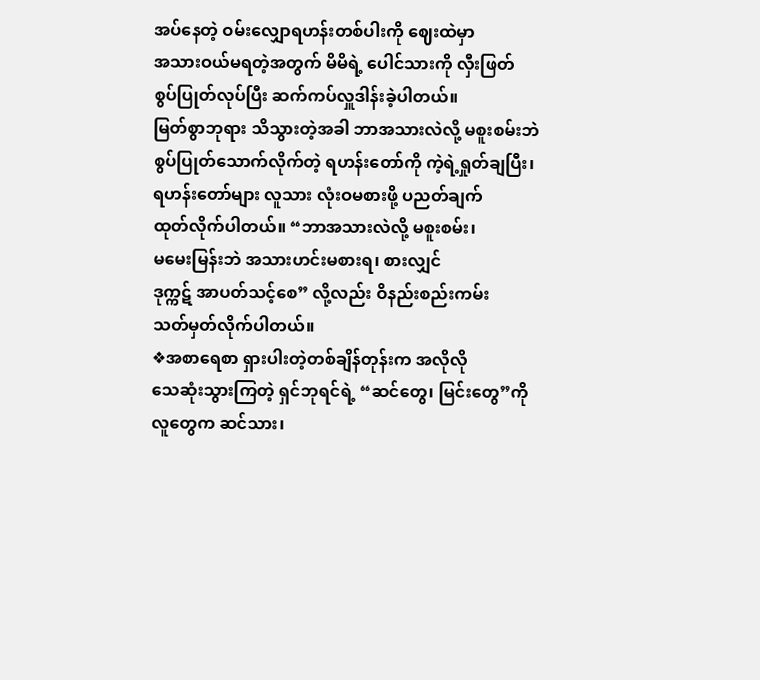အပ်နေတဲ့ ဝမ်းလျှောရဟန်းတစ်ပါးကို ဈေးထဲမှာ
အသားဝယ်မရတဲ့အတွက် မိမိရဲ့ ပေါင်သားကို လှီးဖြတ်
စွပ်ပြုတ်လုပ်ပြီး ဆက်ကပ်လှူဒါန်းခဲ့ပါတယ်။
မြတ်စွာဘုရား သိသွားတဲ့အခါ ဘာအသားလဲလို့ မစူးစမ်းဘဲ
စွပ်ပြုတ်သောက်လိုက်တဲ့ ရဟန်းတော်ကို ကဲ့ရဲ့ရှုတ်ချပြီး၊
ရဟန်းတော်များ လူသား လုံးဝမစားဖို့ ပညတ်ချက်
ထုတ်လိုက်ပါတယ်။ “ဘာအသားလဲလို့ မစူးစမ်း၊
မမေးမြန်းဘဲ အသားဟင်းမစားရ၊ စားလျှင်
ဒုက္ကဋ် အာပတ်သင့်စေ” လို့လည်း ဝိနည်းစည်းကမ်း
သတ်မှတ်လိုက်ပါတယ်။
❖အစာရေစာ ရှားပါးတဲ့တစ်ချိန်တုန်းက အလိုလို
သေဆုံးသွားကြတဲ့ ရှင်ဘုရင်ရဲ့ “ဆင်တွေ၊ မြင်းတွေ”ကို
လူတွေက ဆင်သား၊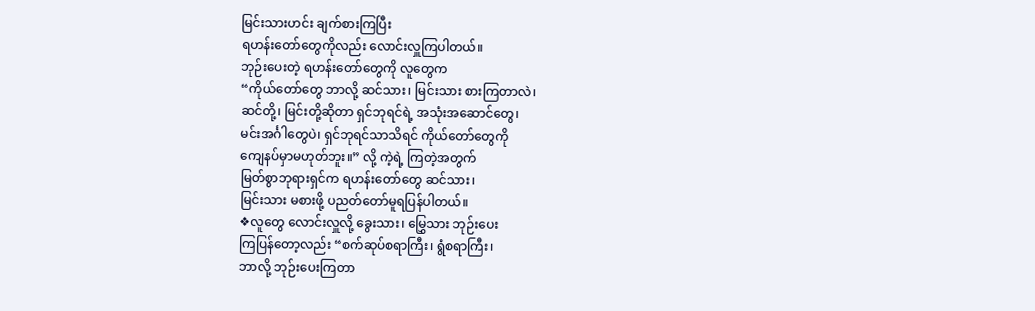မြင်းသားဟင်း ချက်စားကြပြီး
ရဟန်းတော်တွေကိုလည်း လောင်းလှူကြပါတယ်။
ဘုဉ်းပေးတဲ့ ရဟန်းတော်တွေကို လူတွေက
“ကိုယ်တော်တွေ ဘာလို့ ဆင်သား၊ မြင်းသား စားကြတာလဲ၊
ဆင်တို့၊ မြင်းတို့ဆိုတာ ရှင်ဘုရင်ရဲ့ အသုံးအဆောင်တွေ၊
မင်းအင်္ဂါတွေပဲ၊ ရှင်ဘုရင်သာသိရင် ကိုယ်တော်တွေကို
ကျေနပ်မှာမဟုတ်ဘူး။” လို့ ကဲ့ရဲ့ ကြတဲ့အတွက်
မြတ်စွာဘုရားရှင်က ရဟန်းတော်တွေ ဆင်သား၊
မြင်းသား မစားဖို့ ပညတ်တော်မူရပြန်ပါတယ်။
❖လူတွေ လောင်းလှူလို့ ခွေးသား၊ မြွှေသား ဘုဉ်းပေး
ကြပြန်တော့လည်း “စက်ဆုပ်စရာကြီး၊ ရွံစရာကြီး၊
ဘာလို့ ဘုဉ်းပေးကြတာ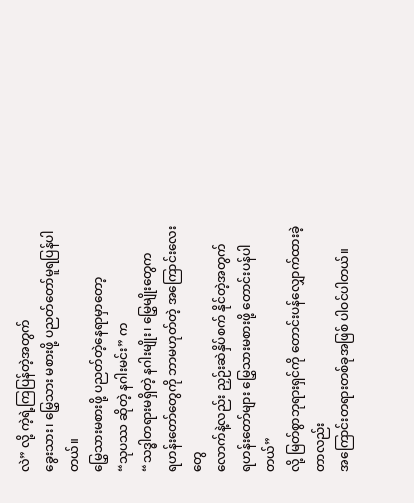လဲ” လို့ ကဲ့ရဲ့ကြပြန်တဲ့အတွက်
ခွေးသား၊ မြွှေသား မစားဖို့ ပညတ်တော်မူရပြန်ပါတယ်။
မြွှေသားမစားဖို့ ပညတ်တဲ့နေရာမှာတော့
“သုပဿ ဆိုတဲ့ နဂါးမင်း” က
“သဒ္ဓါတရားမရှိတဲ့ နဂါးမျိုး၊ မြွှေမျိုးတွေက
ရဟန်းတော်တွေကို ဘာမဟုတ်တဲ့ အကြောင်းလေးတွေ
လောက်နဲ့လည်း ညှဉ်းဆဲနှိပ်စက် နိုင်တဲ့အတွက်
ရဟန်းတော်များ မြွှေသားမစားဖို့ တောင်းပန်ပါတယ်”
လို့ မြတ်စွာဘုရားရှင်ကို တောင်းပန်လျှောက်ထားခဲ့တာလည်း
အကြောင်းတရားတစ်ခုအဖြစ် ပါဝင်ပါတယ်။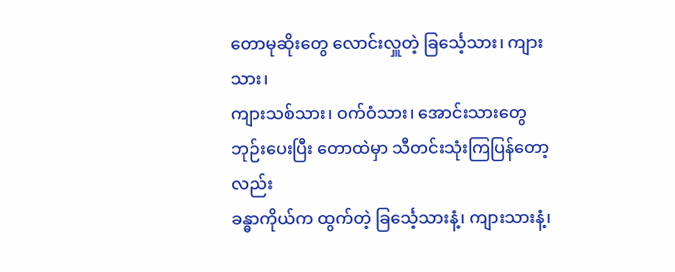တောမုဆိုးတွေ လောင်းလှူတဲ့ ခြင်္သေ့သား၊ ကျားသား၊
ကျားသစ်သား၊ ဝက်ဝံသား၊ အောင်းသားတွေ
ဘုဉ်းပေးပြီး တောထဲမှာ သီတင်းသုံးကြပြန်တော့လည်း
ခန္ဓာကိုယ်က ထွက်တဲ့ ခြင်္သေ့သားနံ့၊ ကျားသားနံ့၊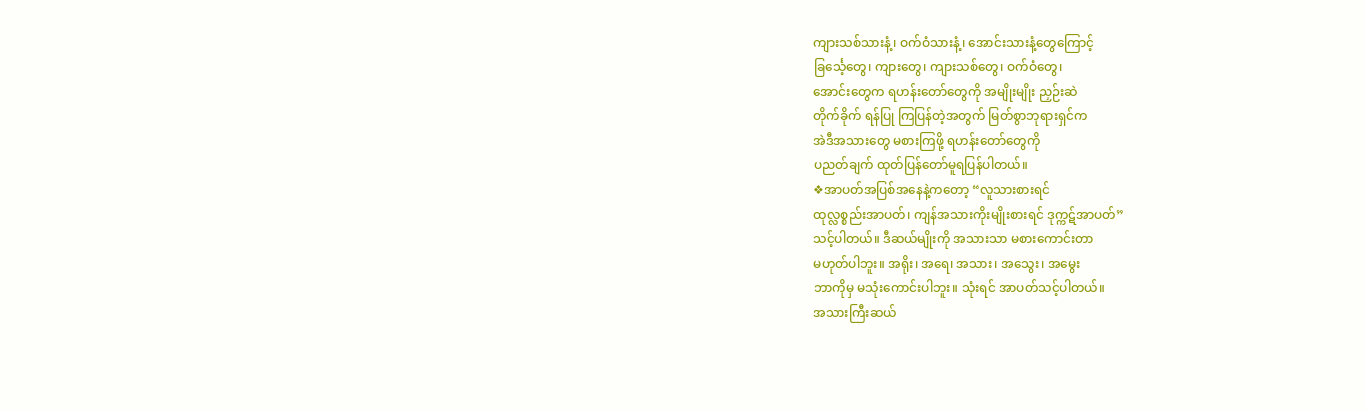ကျားသစ်သားနံ့၊ ဝက်ဝံသားနံ့၊ အောင်းသားနံ့တွေကြောင့်
ခြင်္သေ့တွေ၊ ကျားတွေ၊ ကျားသစ်တွေ၊ ဝက်ဝံတွေ၊
အောင်းတွေက ရဟန်းတော်တွေကို အမျိုးမျိုး ညှဉ်းဆဲ
တိုက်ခိုက် ရန်ပြု ကြပြန်တဲ့အတွက် မြတ်စွာဘုရားရှင်က
အဲဒီအသားတွေ မစားကြဖို့ ရဟန်းတော်တွေကို
ပညတ်ချက် ထုတ်ပြန်တော်မူရပြန်ပါတယ်။
❖အာပတ်အပြစ်အနေနဲ့ကတော့ “လူသားစားရင်
ထုလ္လစ္စည်းအာပတ်၊ ကျန်အသားကိုးမျိုးစားရင် ဒုက္ကဋ်အာပတ်”
သင့်ပါတယ်။ ဒီဆယ်မျိုးကို အသားသာ မစားကောင်းတာ
မဟုတ်ပါဘူး။ အရိုး၊ အရေ၊ အသား၊ အသွေး၊ အမွေး
ဘာကိုမှ မသုံးကောင်းပါဘူး။ သုံးရင် အာပတ်သင့်ပါတယ်။
အသားကြီးဆယ်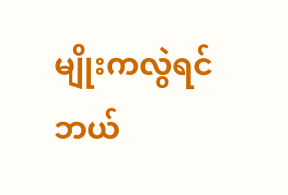မျိုးကလွဲရင် ဘယ်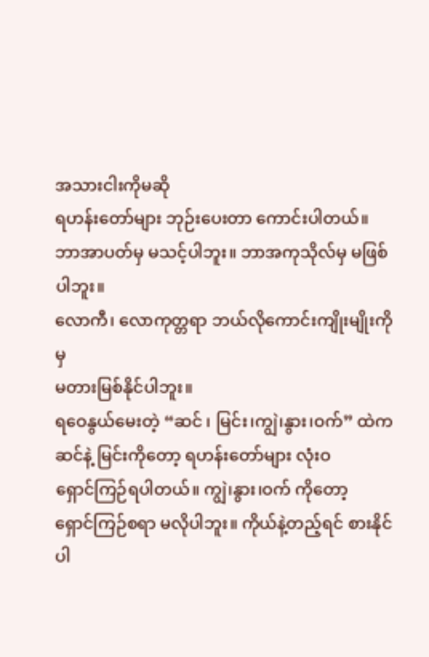အသားငါးကိုမဆို
ရဟန်းတော်များ ဘုဉ်းပေးတာ ကောင်းပါတယ်။
ဘာအာပတ်မှ မသင့်ပါဘူး။ ဘာအကုသိုလ်မှ မဖြစ်ပါဘူး။
လောကီ၊ လောကုတ္တရာ ဘယ်လိုကောင်းကျိုးမျိုးကိုမှ
မတားမြစ်နိုင်ပါဘူး။
ရဝေနွယ်မေးတဲ့ “ဆင် ၊ မြင်း၊ကျွဲ၊နွား၊ဝက်” ထဲက
ဆင်နဲ့ မြင်းကိုတော့ ရဟန်းတော်များ လုံးဝ
ရှောင်ကြဉ်ရပါတယ်။ ကျွဲ၊နွား၊ဝက် ကိုတော့
ရှောင်ကြဉ်စရာ မလိုပါဘူး။ ကိုယ်နဲ့တည့်ရင် စားနိုင်ပါ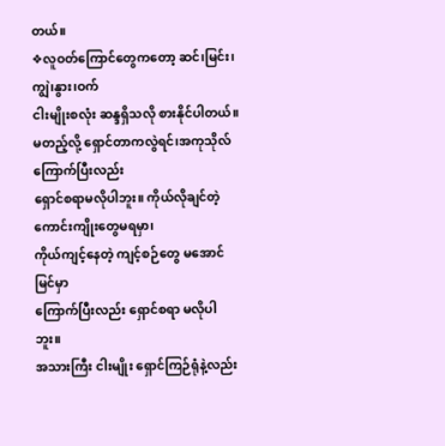တယ်။
❖လူဝတ်ကြောင်တွေကတော့ ဆင်၊မြင်း၊ကျွဲ၊နွား၊ဝက်
ငါးမျိုးစလုံး ဆန္ဒရှိသလို စားနိုင်ပါတယ်။
မတည့်လို့ ရှောင်တာကလွဲရင်၊အကုသိုလ်ကြောက်ပြီးလည်း
ရှောင်စရာမလိုပါဘူး။ ကိုယ်လိုချင်တဲ့ ကောင်းကျိုးတွေမရမှာ၊
ကိုယ်ကျင့်နေတဲ့ ကျင့်စဉ်တွေ မအောင်မြင်မှာ
ကြောက်ပြီးလည်း ရှောင်စရာ မလိုပါဘူး။
အသားကြီး ငါးမျိုး ရှောင်ကြဉ်ရုံနဲ့လည်း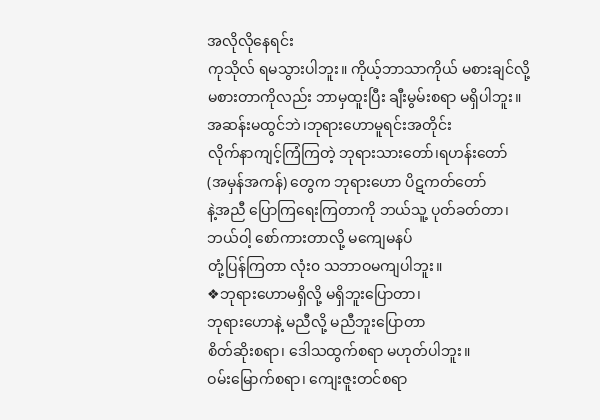အလိုလိုနေရင်း
ကုသိုလ် ရမသွားပါဘူး။ ကိုယ့်ဘာသာကိုယ် မစားချင်လို့
မစားတာကိုလည်း ဘာမှထူးပြီး ချီးမွမ်းစရာ မရှိပါဘူး။
အဆန်းမထွင်ဘဲ၊ဘုရားဟောမူရင်းအတိုင်း
လိုက်နာကျင့်ကြံကြတဲ့ ဘုရားသားတော်၊ရဟန်းတော်
(အမှန်အကန်) တွေက ဘုရားဟော ပိဋကတ်တော်
နဲ့အညီ ပြောကြရေးကြတာကို ဘယ်သူ့ ပုတ်ခတ်တာ၊
ဘယ်ဝါ့ စော်ကားတာလို့ မကျေမနပ်
တုံ့ပြန်ကြတာ လုံး၀ သဘာဝမကျပါဘူး။
❖ဘုရားဟောမရှိလို့ မရှိဘူးပြောတာ၊
ဘုရားဟောနဲ့ မညီလို့ မညီဘူးပြောတာ
စိတ်ဆိုးစရာ၊ ဒေါသထွက်စရာ မဟုတ်ပါဘူး။
ဝမ်းမြောက်စရာ၊ ကျေးဇူးတင်စရာ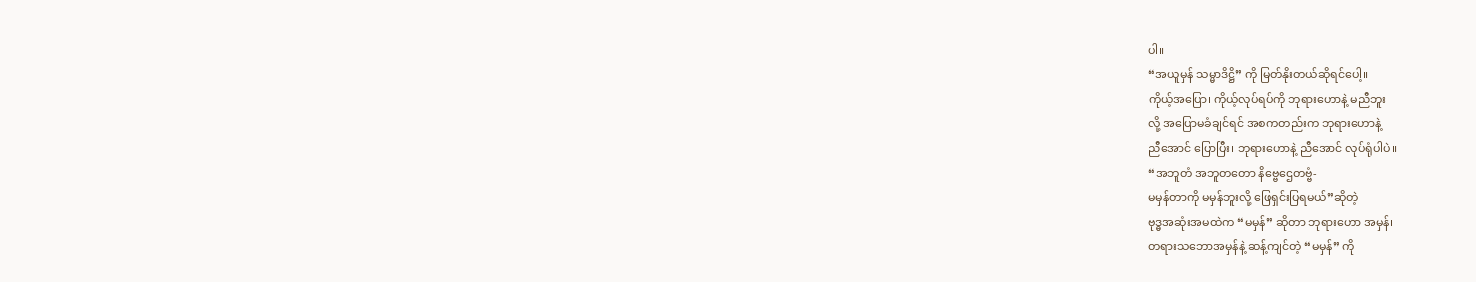ပါ။
“အယူမှန် သမ္မာဒိဋ္ဌိ” ကို မြတ်နိုးတယ်ဆိုရင်ပေါ့။
ကိုယ့်အပြော၊ ကိုယ့်လုပ်ရပ်ကို ဘုရားဟောနဲ့ မညီဘူး
လို့ အပြောမခံချင်ရင် အစကတည်းက ဘုရားဟောနဲ့
ညီအောင် ပြောပြီး၊ ဘုရားဟောနဲ့ ညီအောင် လုပ်ရုံပါပဲ။
“အဘူတံ အဘူတတော နိဗ္ဗေဌေတဗ္ဗံ-
မမှန်တာကို မမှန်ဘူးလို့ ဖြေရှင်းပြရမယ်”ဆိုတဲ့
ဗုဒ္ဓအဆုံးအမထဲက “မမှန်” ဆိုတာ ဘုရားဟော အမှန်၊
တရားသဘောအမှန်နဲ့ ဆန့်ကျင်တဲ့ “မမှန်” ကို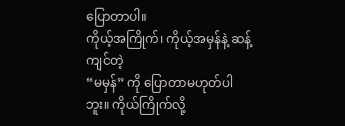ပြောတာပါ။
ကိုယ့်အကြိုက်၊ ကိုယ့်အမှန်နဲ့ ဆန့်ကျင်တဲ့
“မမှန်” ကို ပြောတာမဟုတ်ပါဘူး။ ကိုယ်ကြိုက်လို့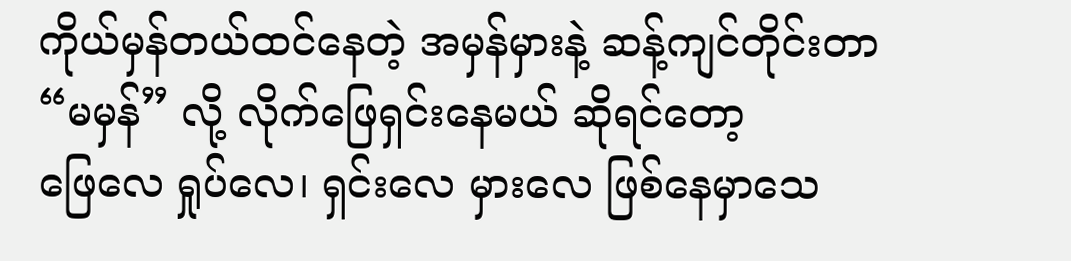ကိုယ်မှန်တယ်ထင်နေတဲ့ အမှန်မှားနဲ့ ဆန့်ကျင်တိုင်းတာ
“မမှန်” လို့ လိုက်ဖြေရှင်းနေမယ် ဆိုရင်တော့
ဖြေလေ ရှုပ်လေ၊ ရှင်းလေ မှားလေ ဖြစ်နေမှာသေ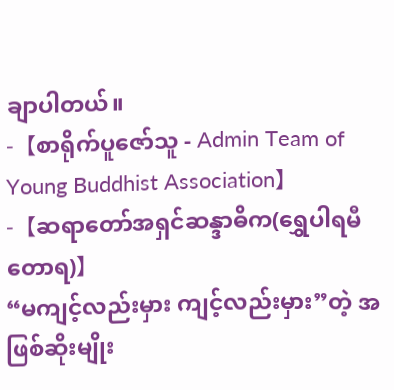ချာပါတယ်။
-【စာရိုက်ပူဇော်သူ - Admin Team of
Young Buddhist Association】
-【ဆရာတော်အရှင်ဆန္ဒာဓိက(ရွှေပါရမီတောရ)】
“မကျင့်လည်းမှား ကျင့်လည်းမှား”တဲ့ အဖြစ်ဆိုးမျိုး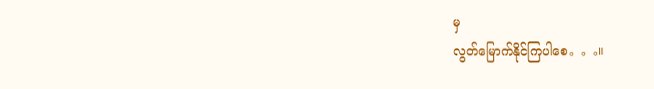မှ
လွတ်မြောက်နိုင်ကြပါစေ。。。။